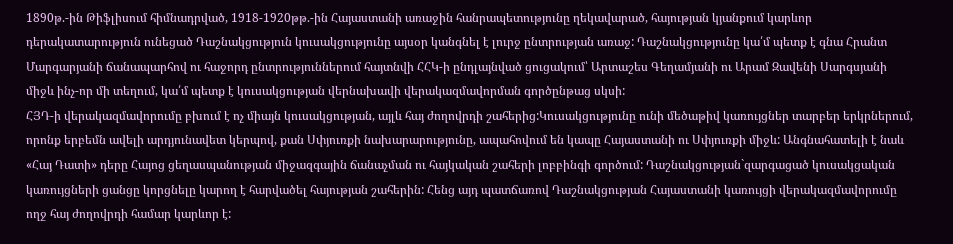1890թ.-ին Թիֆլիսում հիմնադրված, 1918-1920թթ.-ին Հայաստանի առաջին հանրապետությունը ղեկավարած, հայության կյանքում կարևոր դերակատարություն ունեցած Դաշնակցություն կուսակցությունը այսօր կանգնել է լուրջ ընտրության առաջ: Դաշնակցությունը կա՛մ պետք է գնա Հրանտ Մարգարյանի ճանապարհով ու հաջորդ ընտրություններում հայտնվի ՀՀԿ-ի ընդլայնված ցուցակում՝ Արտաշես Գեղամյանի ու Արամ Զավենի Սարգսյանի միջև ինչ-որ մի տեղում, կա՛մ պետք է կուսակցության վերնախավի վերակազմավորման գործընթաց սկսի:
ՀՅԴ-ի վերակազմավորումը բխում է ոչ միայն կուսակցության, այլև հայ ժողովրդի շահերից:Կուսակցությունը ունի մեծաթիվ կառույցներ տարբեր երկրներում, որոնք երբեմն ավելի արդյունավետ կերպով, քան Սփյուռքի նախարարությունը, ապահովում են կապը Հայաստանի ու Սփյուռքի միջև: Անգնահատելի է նաև «Հայ Դատի» դերը Հայոց ցեղասպանության միջազգային ճանաչման ու հայկական շահերի լոբբինգի գործում: Դաշնակցության`զարգացած կուսակցական կառույցների ցանցը կորցնելը կարող է հարվածել հայության շահերին: Հենց այդ պատճառով Դաշնակցության Հայաստանի կառույցի վերակազմավորումը ողջ հայ ժողովրդի համար կարևոր է: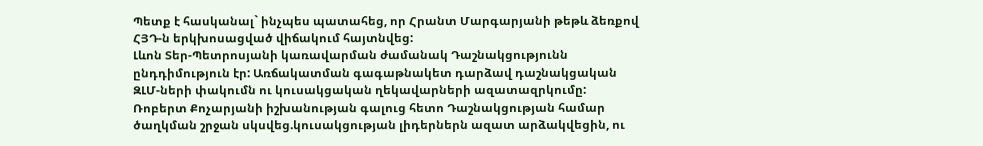Պետք է հասկանալ` ինչպես պատահեց, որ Հրանտ Մարգարյանի թեթև ձեռքով ՀՅԴ-ն երկխոսացված վիճակում հայտնվեց:
Լևոն Տեր-Պետրոսյանի կառավարման ժամանակ Դաշնակցությունն ընդդիմություն էր: Առճակատման գագաթնակետ դարձավ դաշնակցական ԶԼՄ-ների փակումն ու կուսակցական ղեկավարների ազատազրկումը:
Ռոբերտ Քոչարյանի իշխանության գալուց հետո Դաշնակցության համար ծաղկման շրջան սկսվեց.կուսակցության լիդերներն ազատ արձակվեցին, ու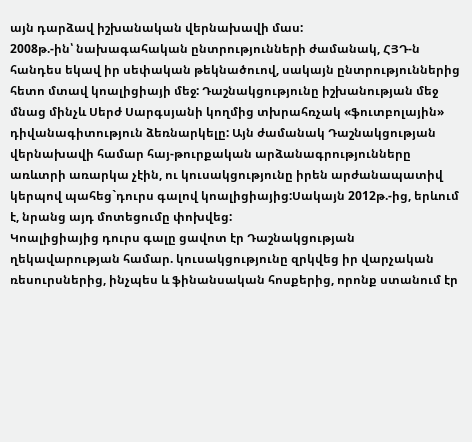այն դարձավ իշխանական վերնախավի մաս:
2008թ.-ին՝ նախագահական ընտրությունների ժամանակ, ՀՅԴ-ն հանդես եկավ իր սեփական թեկնածուով, սակայն ընտրություններից հետո մտավ կոալիցիայի մեջ: Դաշնակցությունը իշխանության մեջ մնաց մինչև Սերժ Սարգսյանի կողմից տխրահռչակ «ֆուտբոլային» դիվանագիտություն ձեռնարկելը: Այն ժամանակ Դաշնակցության վերնախավի համար հայ-թուրքական արձանագրությունները առևտրի առարկա չէին, ու կուսակցությունը իրեն արժանապատիվ կերպով պահեց`դուրս գալով կոալիցիայից:Սակայն 2012թ.-ից, երևում է, նրանց այդ մոտեցումը փոխվեց:
Կոալիցիայից դուրս գալը ցավոտ էր Դաշնակցության ղեկավարության համար. կուսակցությունը զրկվեց իր վարչական ռեսուրսներից, ինչպես և ֆինանսական հոսքերից, որոնք ստանում էր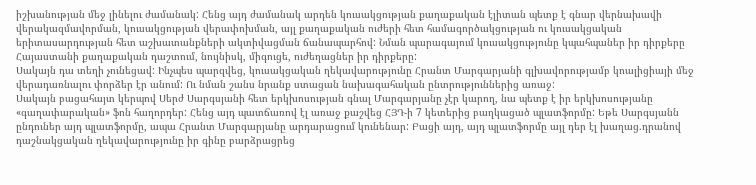իշխանության մեջ լինելու ժամանակ: Հենց այդ ժամանակ արդեն կուսակցության քաղաքական էլիտան պետք է գնար վերնախավի վերակազմավորման, կուսակցության վերափոխման, այլ քաղաքական ուժերի հետ համագործակցության ու կուսակցական երիտասարդության հետ աշխատանքների ակտիվացման ճանապարհով: Նման պարագայում կուսակցությունը կպահպաներ իր դիրքերը Հայաստանի քաղաքական դաշտում, նույնիսկ, միգուցե, ուժեղացներ իր դիրքերը:
Սակայն դա տեղի չունեցավ: Ինչպես պարզվեց, կուսակցական ղեկավարությունը Հրանտ Մարգարյանի գլխավորությամբ կոալիցիայի մեջ վերադառնալու փորձեր էր անում: Ու նման շանս նրանք ստացան նախագահական ընտրություններից առաջ:
Սակայն բացահայտ կերպով Սերժ Սարգսյանի հետ երկխոսության գնալ Մարգարյանը չէր կարող, նա պետք է իր երկխոսությանը «գաղափարական» ֆոն հաղորդեր: Հենց այդ պատճառով էլ առաջ քաշվեց ՀՅԴ-ի 7 կետերից բաղկացած պլատֆորմը: Եթե Սարգսյանն ընդուներ այդ պլատֆորմը, ապա Հրանտ Մարգարյանը արդարացում կունենար: Բացի այդ, այդ պլատֆորմը այլ դեր էլ խաղաց.դրանով դաշնակցական ղեկավարությունը իր գինը բարձրացրեց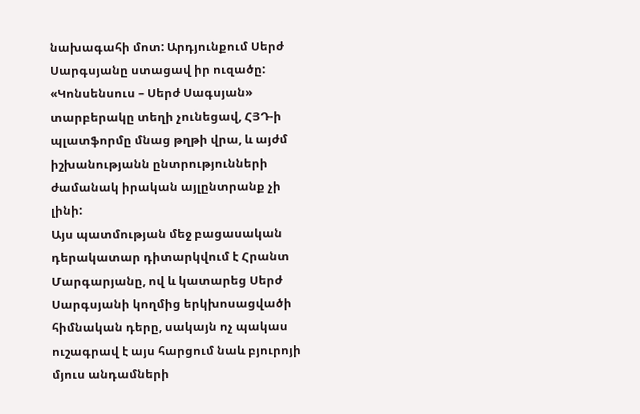նախագահի մոտ: Արդյունքում Սերժ Սարգսյանը ստացավ իր ուզածը: «Կոնսենսուս – Սերժ Սագսյան» տարբերակը տեղի չունեցավ, ՀՅԴ-ի պլատֆորմը մնաց թղթի վրա, և այժմ իշխանությանն ընտրությունների ժամանակ իրական այլընտրանք չի լինի:
Այս պատմության մեջ բացասական դերակատար դիտարկվում է Հրանտ Մարգարյանը, ով և կատարեց Սերժ Սարգսյանի կողմից երկխոսացվածի հիմնական դերը, սակայն ոչ պակաս ուշագրավ է այս հարցում նաև բյուրոյի մյուս անդամների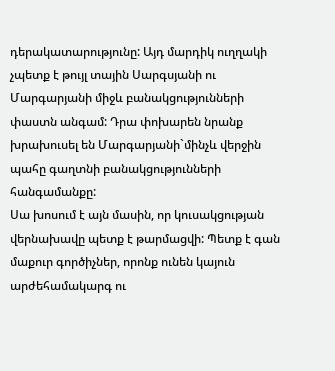դերակատարությունը: Այդ մարդիկ ուղղակի չպետք է թույլ տային Սարգսյանի ու Մարգարյանի միջև բանակցությունների փաստն անգամ: Դրա փոխարեն նրանք խրախուսել են Մարգարյանի`մինչև վերջին պահը գաղտնի բանակցությունների հանգամանքը:
Սա խոսում է այն մասին, որ կուսակցության վերնախավը պետք է թարմացվի: Պետք է գան մաքուր գործիչներ, որոնք ունեն կայուն արժեհամակարգ ու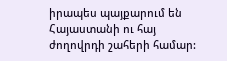իրապես պայքարում են Հայաստանի ու հայ ժողովրդի շահերի համար: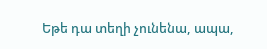Եթե դա տեղի չունենա, ապա,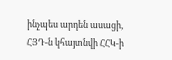ինչպես արդեն ասացի, ՀՅԴ-ն կհայտնվի ՀՀԿ-ի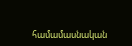համամասնական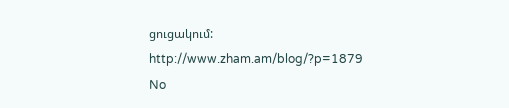ցուցակում:
http://www.zham.am/blog/?p=1879
No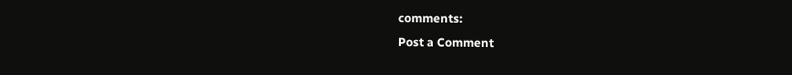comments:
Post a Comment